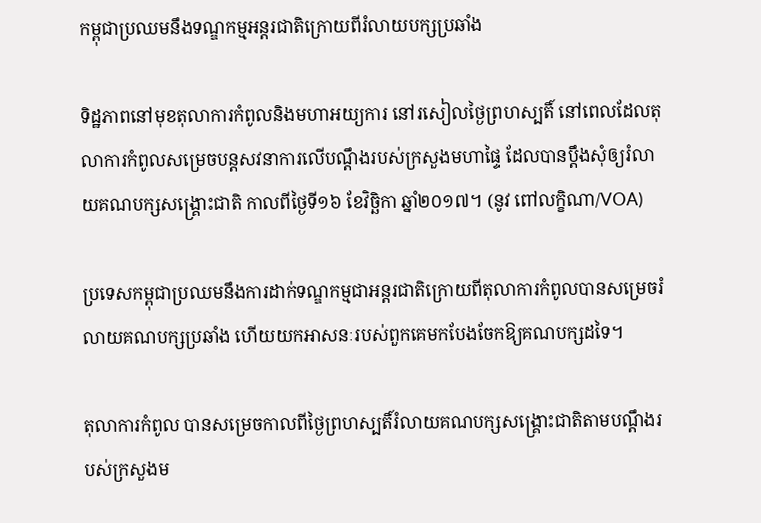កម្ពុជាប្រឈមនឹងទណ្ឌកម្មអន្តរជាតិក្រោយពីរំលាយបក្សប្រឆាំង

ទិដ្ឋភាពនៅមុខតុលាការកំពូលនិងមហាអយ្យការ នៅរសៀលថ្ងៃព្រហស្បតិ៍ នៅពេលដែលតុលាការកំពូលសម្រេចបន្តសវនាការលើបណ្តឹងរបស់ក្រសួងមហាផ្ទៃ ដែលបានប្តឹងសុំឲ្យរំលាយគណបក្សសង្គ្រោះជាតិ កាលពីថ្ងៃទី១៦ ខែវិច្ឆិកា ឆ្នាំ២០១៧។ (នូវ ពៅលក្ខិណា/VOA)

ប្រទេសកម្ពុជាប្រឈមនឹងការដាក់ទណ្ឌកម្មជាអន្តរជាតិក្រោយពីតុលាការកំពូលបានសម្រេចរំលាយគណបក្សប្រឆាំង ហើយយកអាសនៈរបស់ពួកគេមកបែងចែកឱ្យគណបក្សដទៃ។

តុលាការកំពូល បានសម្រេចកាលពីថ្ងៃព្រហស្បតិ៍រំលាយគណបក្សសង្គ្រោះជាតិតាមបណ្តឹងរបស់ក្រសួងម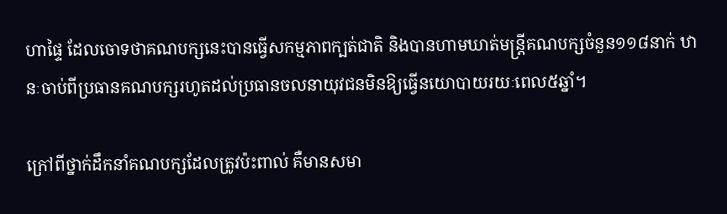ហាផ្ទៃ ដែលចោទថាគណបក្សនេះបានធ្វើសកម្មភាពក្បត់ជាតិ និងបានហាមឃាត់មន្ត្រីគណបក្សចំនួន១១៨នាក់ ឋានៈចាប់ពីប្រធានគណបក្សរហូតដល់ប្រធានចលនាយុវជនមិនឱ្យធ្វើនយោបាយរយៈពេល៥ឆ្នាំ។

ក្រៅពីថ្នាក់ដឹកនាំគណបក្សដែលត្រូវប៉ះពាល់ គឺមានសមា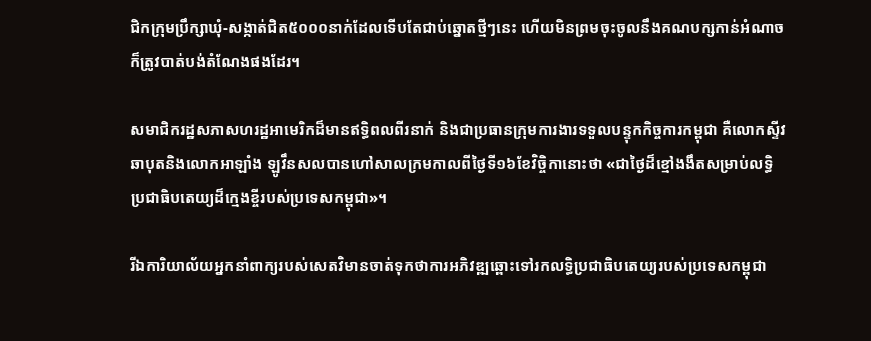ជិកក្រុមប្រឹក្សាឃុំ-សង្កាត់ជិត៥០០០នាក់ដែលទើបតែជាប់ឆ្នោតថ្មីៗនេះ ហើយមិនព្រមចុះចូលនឹងគណបក្សកាន់អំណាចក៏ត្រូវបាត់បង់តំណែងផងដែរ។

សមាជិករដ្ឋសភាសហរដ្ឋអាមេរិកដ៏មានឥទ្ធិពលពីរនាក់ និងជាប្រធានក្រុមការងារទទួលបន្ទុកកិច្ចការកម្ពុជា គឺលោកស្ទីវ ឆាបុតនិងលោកអាឡាំង ឡូវឹនសលបានហៅសាលក្រមកាលពីថ្ងៃទី១៦ខែវិច្ចិកានោះថា «ជាថ្ងៃដ៏ខ្មៅងងឹតសម្រាប់លទ្ធិប្រជាធិបតេយ្យដ៏ក្មេងខ្ចីរបស់ប្រទេសកម្ពុជា»។

រីឯការិយាល័យអ្នកនាំពាក្យរបស់សេតវិមានចាត់ទុកថាការអភិវឌ្ឍឆ្ពោះទៅរកលទ្ធិប្រជាធិបតេយ្យរបស់ប្រទេសកម្ពុជា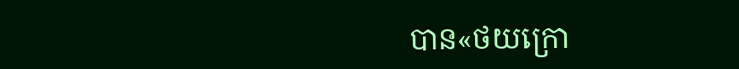បាន«ថយក្រោ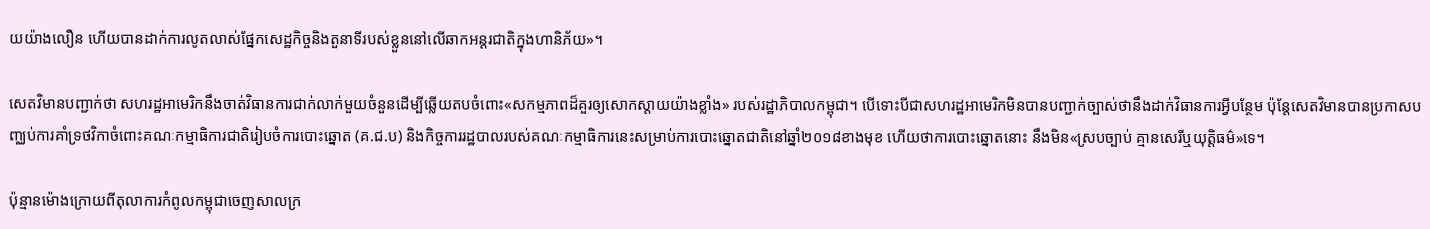យយ៉ាងលឿន ហើយបានដាក់ការលូតលាស់ផ្នែកសេដ្ឋកិច្ចនិងតួនាទីរបស់ខ្លួននៅលើឆាកអន្តរជាតិក្នុងហានិភ័យ‍»។

សេតវិមានបញ្ជាក់ថា សហរដ្ឋអាមេរិកនឹងចាត់វិធានការជាក់លាក់មួយចំនួនដើម្បីឆ្លើយតបចំពោះ«សកម្មភាពដ៏គួរឲ្យសោកស្តាយយ៉ាងខ្លាំង‍» របស់រដ្ឋាភិបាលកម្ពុជា។ បើទោះបីជាសហរដ្ឋអាមេរិកមិនបានបញ្ជាក់ច្បាស់ថានឹងដាក់វិធានការអ្វីបន្ថែម ប៉ុន្តែសេតវិមានបានប្រកាសបញ្ឈប់ការគាំទ្រថវិកាចំពោះគណៈកម្មាធិការជាតិរៀបចំការបោះឆ្នោត (គ.ជ.ប) និងកិច្ចការរដ្ឋបាលរបស់គណៈកម្មាធិការនេះសម្រាប់ការបោះឆ្នោតជាតិនៅឆ្នាំ២០១៨ខាងមុខ ហើយថាការបោះឆ្នោតនោះ នឹងមិន«ស្របច្បាប់ គ្មានសេរីឬយុត្តិធម៌‍»ទេ។

ប៉ុន្មានម៉ោងក្រោយពីតុលាការកំពូលកម្ពុជាចេញសាលក្រ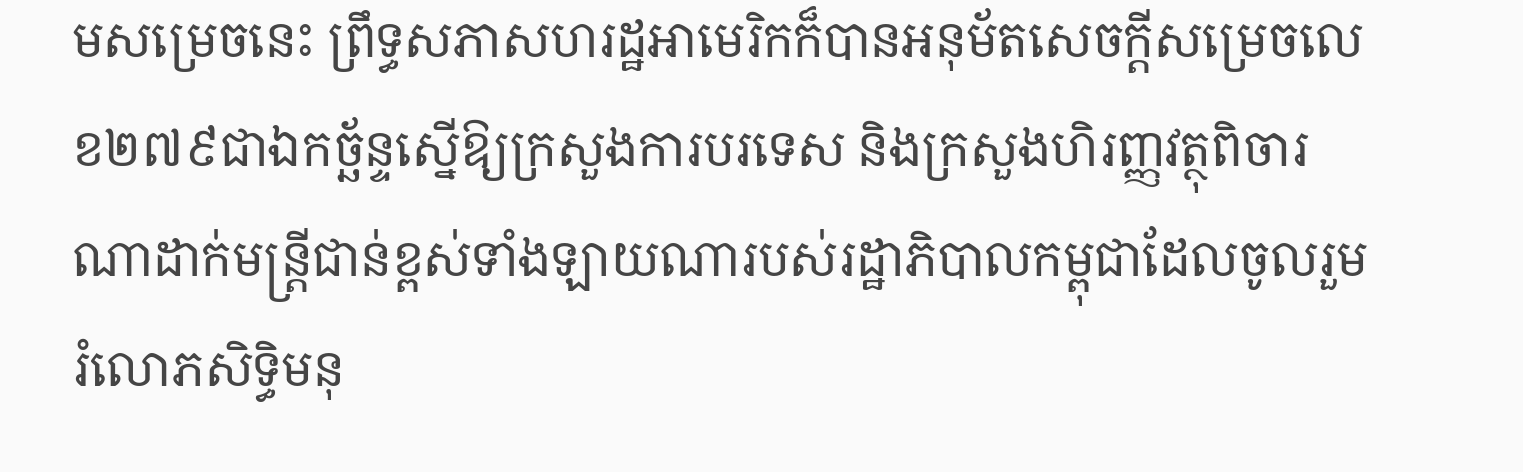មសម្រេចនេះ ព្រឹទ្ធសភាសហរដ្ឋអាមេរិកក៏បានអនុម័តសេចក្តីសម្រេចលេខ២៧៩ជាឯកច្ឆ័ន្ទស្នើឱ្យក្រសួងការបរទេស និងក្រសួងហិរញ្ញវត្ថុពិចារណាដាក់មន្ត្រីជាន់ខ្ពស់ទាំងឡាយណារបស់រដ្ឋាភិបាលកម្ពុជាដែលចូលរួមរំលោភសិទ្ធិមនុ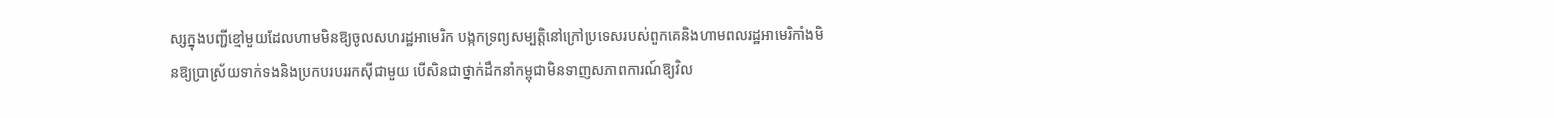ស្សក្នុងបញ្ជីខ្មៅមួយដែលហាមមិនឱ្យចូលសហរដ្ឋអាមេរិក បង្កកទ្រព្យសម្បត្តិនៅក្រៅប្រទេសរបស់ពួកគេនិងហាមពលរដ្ឋអាមេរិកាំងមិនឱ្យប្រាស្រ័យទាក់ទងនិងប្រកបរបររកស៊ីជាមួយ បើសិនជាថ្នាក់ដឹកនាំកម្ពុជាមិនទាញសភាពការណ៍ឱ្យវិល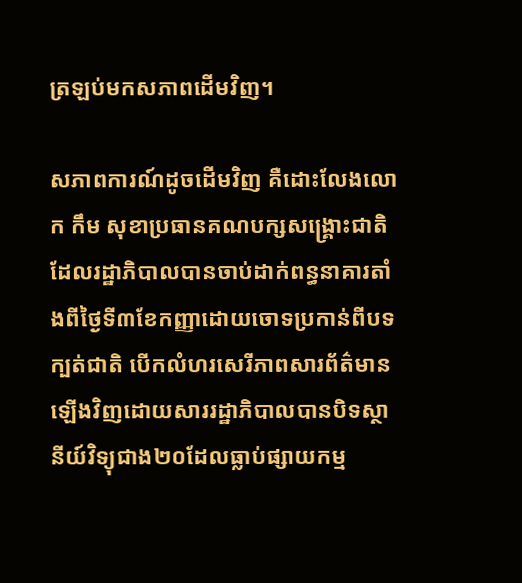ត្រឡប់មកសភាពដើមវិញ។

សភាពការណ៍ដូចដើមវិញ គឺដោះលែងលោក កឹម សុខាប្រធានគណបក្សសង្គ្រោះជាតិដែលរដ្ឋាភិបាលបានចាប់ដាក់ពន្ធនាគារតាំងពីថ្ងៃទី៣ខែកញ្ញាដោយចោទប្រកាន់ពីបទក្បត់ជាតិ បើកលំហរសេរីភាពសារព័ត៌មានឡើងវិញដោយសាររដ្ឋាភិបាលបានបិទស្ថានីយ៍វិទ្យុជាង២០ដែលធ្លាប់ផ្សាយកម្ម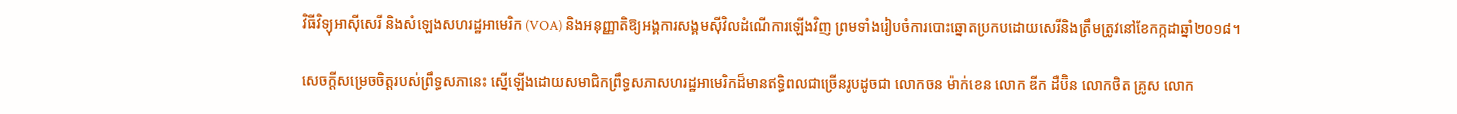វិធីវិទ្យុអាស៊ីសេរី និងសំឡេងសហរដ្ឋអាមេរិក (VOA) និងអនុញ្ញាតិឱ្យអង្គការសង្គមស៊ីវិលដំណើការឡើងវិញ ព្រមទាំងរៀបចំការបោះឆ្នោតប្រកបដោយសេរីនិងត្រឹមត្រូវនៅខែកក្កដាឆ្នាំ២០១៨។

សេចក្តីសម្រេចចិត្តរបស់ព្រឹទ្ធសភានេះ ស្នើឡើងដោយសមាជិកព្រឹទ្ធសភាសហរដ្ឋអាមេរិកដ៏មានឥទ្ធិពលជាច្រើនរូបដូចជា លោកចន ម៉ាក់ខេន លោក ឌីក ដឺប៊ិន លោកថិត គ្រូស លោក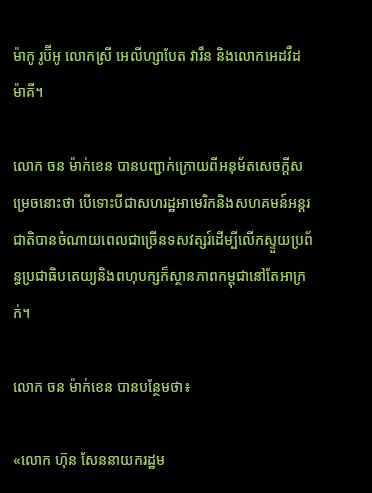ម៉ាកូ រូប៊ីអូ លោកស្រី អេលីហ្សាបែត វារឹន និងលោកអេដវឺដ ម៉ាគី។

លោក ចន ម៉ាក់ខេន បានបញ្ជាក់ក្រោយពីអនុម័តសេចក្តីសម្រេចនោះថា បើទោះបីជាសហរដ្ឋអាមេរិកនិងសហគមន៍អន្តរជាតិបានចំណាយពេលជាច្រើនទសវត្សរ៍ដើម្បីលើកស្ទួយប្រព័ន្ធប្រជាធិបតេយ្យនិងពហុបក្សក៏ស្ថានភាពកម្ពុជានៅតែអាក្រក់។

លោក ចន ម៉ាក់ខេន បានបន្ថែមថា៖

«លោក ហ៊ុន សែននាយករដ្ឋម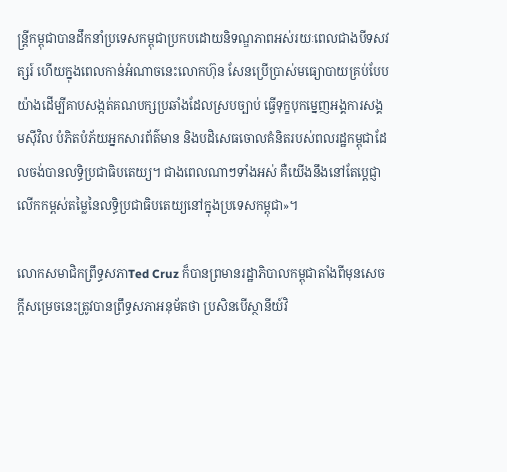ន្ត្រីកម្ពុជាបានដឹកនាំប្រទេសកម្ពុជាប្រកបដោយនិទណ្ឌភាពអស់រយៈពេលជាងបីទសវត្សរ៍ ហើយក្នុងពេលកាន់អំណាចនេះលោកហ៊ុន សែនប្រើប្រាស់មធ្យោបាយគ្រប់បែបយ៉ាងដើម្បីគាបសង្កត់គណបក្សប្រឆាំងដែលស្របច្បាប់ ធ្វើទុក្ខបុកម្នេញអង្គការសង្គមស៊ីវិល បំភិតបំភ័យអ្នកសារព័ត៌មាន និងបដិសេធចោលគំនិតរបស់ពលរដ្ឋកម្ពុជាដែលចង់បានលទ្ធិប្រជាធិបតេយ្យ។ ជាងពេលណាៗទាំងអស់ គឺយើងនឹងនៅតែប្តេជ្ញាលើកកម្ពស់តម្លៃនៃលទ្ធិប្រជាធិបតេយ្យនៅក្នុងប្រទេសកម្ពុជា‍»។

លោកសមាជិកព្រឹទ្ធសភាTed Cruz ក៏បានព្រមានរដ្ឋាភិបាលកម្ពុជាតាំងពីមុនសេចក្តីសម្រេចនេះត្រូវបានព្រឹទ្ធសភាអនុម័តថា ប្រសិនបើស្ថានីយ៍វិ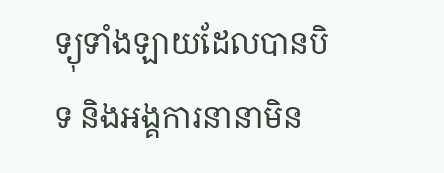ទ្យុទាំងឡាយដែលបានបិទ និងអង្គការនានាមិន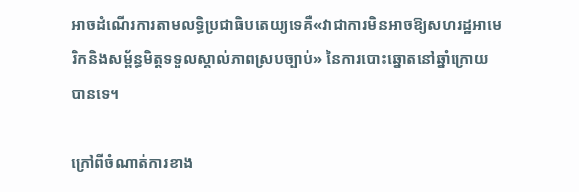អាចដំណើរការតាមលទ្ធិប្រជាធិបតេយ្យទេគឺ«វាជាការមិនអាចឱ្យសហរដ្ឋអាមេរិកនិងសម្ព័ន្ធមិត្តទទួលស្គាល់ភាពស្របច្បាប់‍» នៃការបោះឆ្នោតនៅឆ្នាំក្រោយបានទេ។

ក្រៅពីចំណាត់ការខាង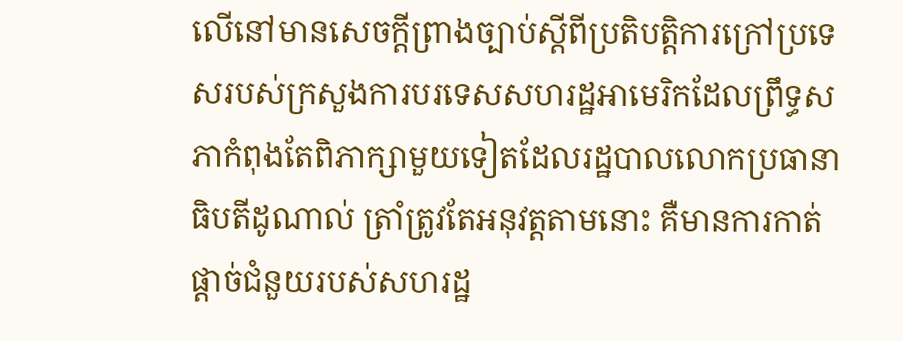លើនៅមានសេចក្តីព្រាងច្បាប់ស្តីពីប្រតិបត្តិការក្រៅប្រទេសរបស់ក្រសួងការបរទេសសហរដ្ឋអាមេរិកដែលព្រឹទ្ធសភាកំពុងតែពិភាក្សាមួយទៀតដែលរដ្ឋបាលលោកប្រធានាធិបតីដូណាល់ ត្រាំត្រូវតែអនុវត្តតាមនោះ គឺមានការកាត់ផ្តាច់ជំនួយរបស់សហរដ្ឋ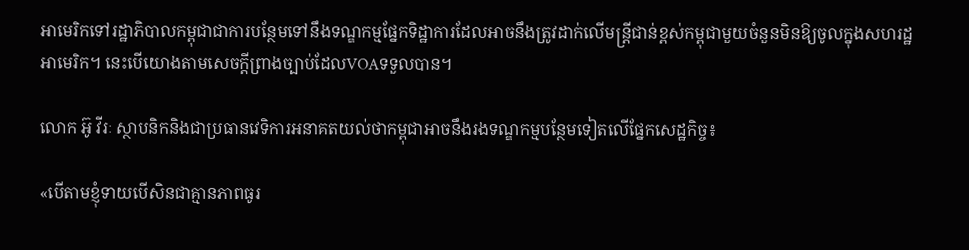អាមេរិកទៅរដ្ឋាភិបាលកម្ពុជាជាការបន្ថែមទៅនឹងទណ្ឌកម្មផ្នែកទិដ្ឋាការដែលអាចនឹងត្រូវដាក់លើមន្ត្រីជាន់ខ្ពស់កម្ពុជាមួយចំនួនមិនឱ្យចូលក្នុងសហរដ្ឋអាមេរិក។ នេះបើយោងតាមសេចក្តីព្រាងច្បាប់ដែលVOAទទួលបាន។

លោក អ៊ូ វីរៈ ស្ថាបនិកនិងជាប្រធានវេទិការអនាគតយល់ថាកម្ពុជាអាចនឹងរងទណ្ឌកម្មបន្ថែមទៀតលើផ្នែកសេដ្ឋកិច្ច៖

«បើតាមខ្ញុំទាយបើសិនជាគ្មានភាពធូរ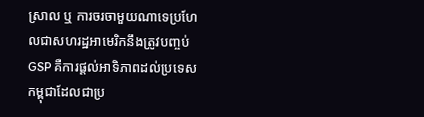ស្រាល ឬ ការចរចាមួយណាទេប្រហែលជាសហរដ្ឋអាមេរិកនឹងត្រូវបញ្ចប់GSP គឺការផ្តល់អាទិភាពដល់ប្រទេសកម្ពុជាដែលជាប្រ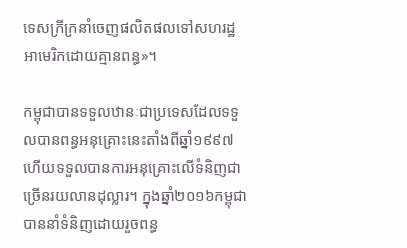ទេសក្រីក្រនាំចេញផលិតផលទៅសហរដ្ឋអាមេរិកដោយគ្មានពន្ធ‍»។

កម្ពុជាបានទទួលឋានៈជាប្រទេសដែលទទួលបានពន្ធអនុគ្រោះនេះតាំងពីឆ្នាំ១៩៩៧ហើយទទួលបានការអនុគ្រោះលើទំនិញជាច្រើនរយលានដុល្លារ។ ក្នុងឆ្នាំ២០១៦កម្ពុជាបាននាំទំនិញដោយរួចពន្ធ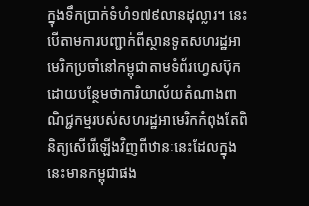ក្នុងទឹកប្រាក់ទំហំ១៧៩លានដុល្លារ។ នេះបើតាមការបញ្ជាក់ពីស្ថានទូតសហរដ្ឋអាមេរិកប្រចាំនៅកម្ពុជាតាមទំព័រហ្វេសប៊ុកដោយបន្ថែមថាការិយាល័យតំណាងពាណិជ្ជកម្មរបស់សហរដ្ឋអាមេរិកកំពុងតែពិនិត្យសើរើឡើងវិញពីឋានៈនេះដែលក្នុងនេះមានកម្ពុជាផង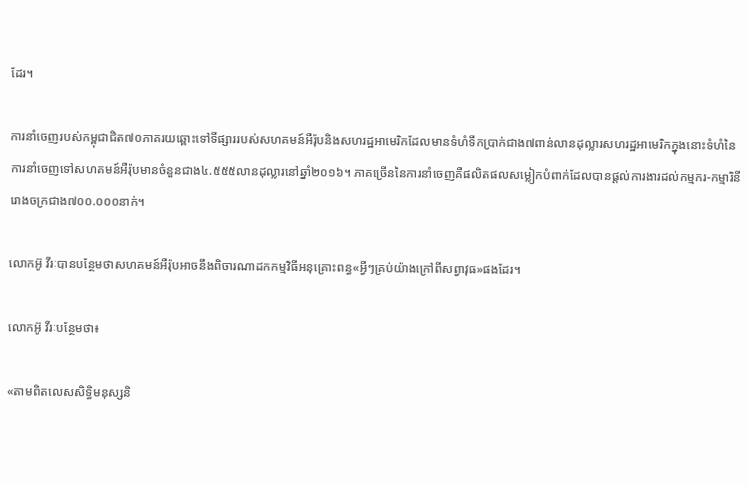ដែរ។

ការនាំចេញរបស់កម្ពុជាជិត៧០ភាគរយឆ្ពោះទៅទីផ្សាររបស់សហគមន៍អឺរ៉ុបនិងសហរដ្ឋអាមេរិកដែលមានទំហំទឹកប្រាក់ជាង៧ពាន់លានដុល្លារសហរដ្ឋអាមេរិកក្នុងនោះទំហំនៃការនាំចេញទៅសហគមន៍អឺរ៉ុបមានចំនួនជាង៤.៥៥៥លានដុល្លារនៅឆ្នាំ២០១៦។ ភាគច្រើននៃការនាំចេញគឺផលិតផលសម្លៀកបំពាក់ដែលបានផ្តល់ការងារដល់កម្មករ-កម្មារិនីរោងចក្រជាង៧០០.០០០នាក់។

លោកអ៊ូ វីរៈបានបន្ថែមថាសហគមន៍អឺរ៉ុបអាចនឹងពិចារណាដកកម្មវិធីអនុគ្រោះពន្ធ«អ្វីៗគ្រប់យ៉ាងក្រៅពីសព្វាវុធ»ផងដែរ។

លោកអ៊ូ វីរៈបន្ថែមថា៖

«តាមពិតលេសសិទ្ធិមនុស្សនិ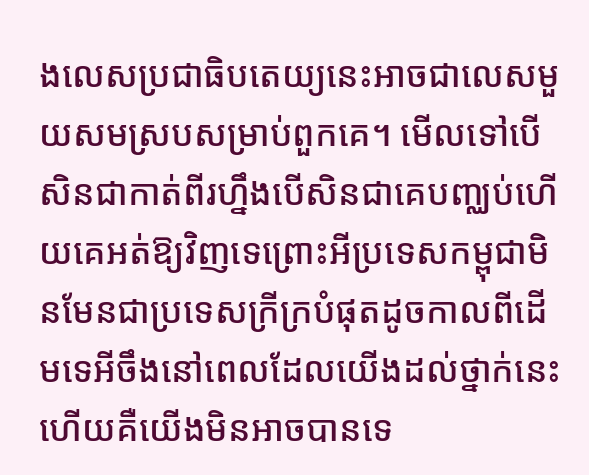ងលេសប្រជាធិបតេយ្យនេះអាចជាលេសមួយសមស្របសម្រាប់ពួកគេ។ មើលទៅបើសិនជាកាត់ពីរហ្នឹងបើសិនជាគេបញ្ឈប់ហើយគេអត់ឱ្យវិញទេព្រោះអីប្រទេសកម្ពុជាមិនមែនជាប្រទេសក្រីក្របំផុតដូចកាលពីដើមទេអីចឹងនៅពេលដែលយើងដល់ថ្នាក់នេះហើយគឺយើងមិនអាចបានទេ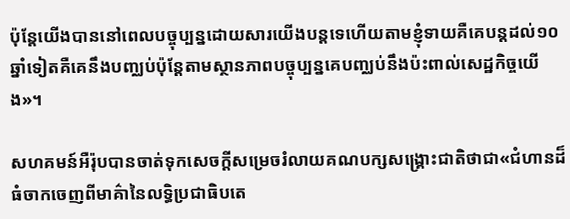ប៉ុន្តែយើងបាននៅពេលបច្ចុប្បន្នដោយសារយើងបន្តទេហើយតាមខ្ញុំទាយគឺគេបន្តដល់១០ឆ្នាំទៀតគឺគេនឹងបញ្ឈប់ប៉ុន្តែតាមស្ថានភាពបច្ចុប្បន្នគេបញ្ឈប់នឹងប៉ះពាល់សេដ្ឋកិច្ចយើង‍»។

សហគមន៍អឺរ៉ុបបានចាត់ទុកសេចក្តីសម្រេចរំលាយគណបក្សសង្គ្រោះជាតិថាជា«ជំហានដ៏ធំចាកចេញពីមាគ៌ានៃលទ្ធិប្រជាធិបតេ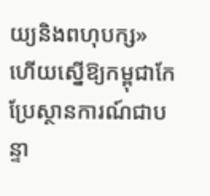យ្យនិងពហុបក្ស‍‍» ហើយស្នើឱ្យកម្ពុជាកែប្រែស្ថានការណ៍ជាបន្ទា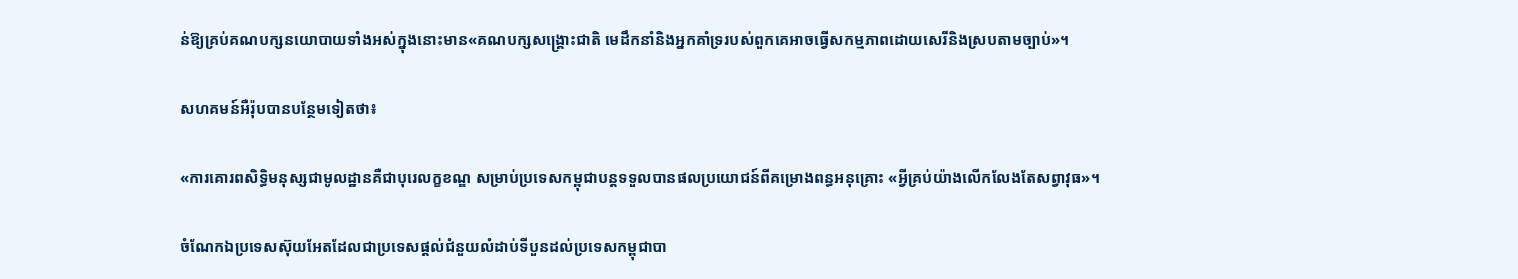ន់ឱ្យគ្រប់គណបក្សនយោបាយទាំងអស់ក្នុងនោះមាន«គណបក្សសង្គ្រោះជាតិ មេដឹកនាំនិងអ្នកគាំទ្ររបស់ពួកគេអាចធ្វើសកម្មភាពដោយសេរីនិងស្របតាមច្បាប់‍»។

សហគមន៍អឺរ៉ុបបានបន្ថែមទៀតថា៖

«ការគោរពសិទ្ធិមនុស្សជាមូលដ្ឋានគឺជាបុរេលក្ខខណ្ឌ សម្រាប់ប្រទេសកម្ពុជាបន្តទទួលបានផលប្រយោជន៍ពីគម្រោងពន្ធអនុគ្រោះ «អ្វីគ្រប់យ៉ាងលើកលែងតែសព្វាវុធ‍»។

ចំណែកឯប្រទេសស៊ុយអែតដែលជាប្រទេសផ្តល់ជំនួយលំដាប់ទីបួនដល់ប្រទេសកម្ពុជាបា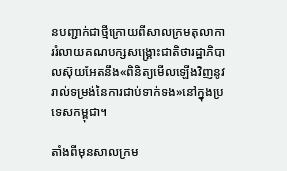នបញ្ជាក់ជាថ្មីក្រោយពីសាលក្រមតុលាការរំលាយគណបក្សសង្គ្រោះជាតិថារដ្ឋាភិបាលស៊ុយអែតនឹង«ពិនិត្យមើលឡើងវិញនូវរាល់ទម្រង់នៃការជាប់ទាក់ទង‍»នៅក្នុងប្រទេសកម្ពុជា។

តាំងពីមុនសាលក្រម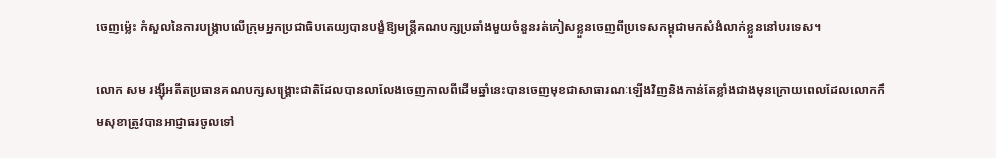ចេញម្ល៉េះ កំសួលនៃការបង្ក្រាបលើក្រុមអ្នកប្រជាធិបតេយ្យបានបង្ខំឱ្យមន្ត្រីគណបក្សប្រឆាំងមួយចំនួនរត់ភៀសខ្លួនចេញពីប្រទេសកម្ពុជាមកសំងំលាក់ខ្លួននៅបរទេស។

លោក សម រង្ស៊ីអតីតប្រធានគណបក្សសង្គ្រោះជាតិដែលបានលាលែងចេញកាលពីដើមឆ្នាំនេះបានចេញមុខជាសាធារណៈឡើងវិញនិងកាន់តែខ្លាំងជាងមុនក្រោយពេលដែលលោកកឹមសុខាត្រូវបានអាជ្ញាធរចូលទៅ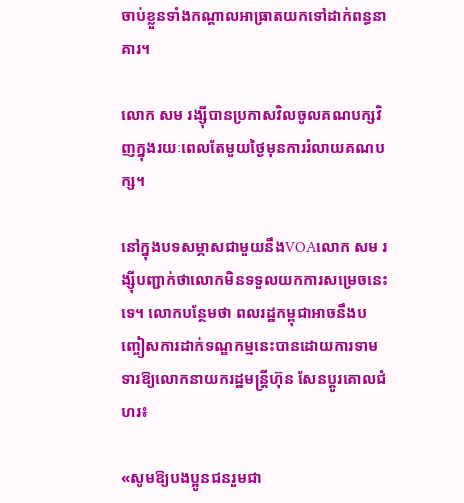ចាប់ខ្លួនទាំងកណ្តាលអាធ្រាតយកទៅដាក់ពន្ធនាគារ។

លោក សម រង្ស៊ីបានប្រកាសវិលចូលគណបក្សវិញក្នុងរយៈពេលតែមួយថ្ងៃមុនការរំលាយគណបក្ស។

នៅក្នុងបទសម្ភាសជាមួយនឹងVOAលោក សម រង្ស៊ីបញ្ជាក់ថាលោកមិនទទួលយកការសម្រេចនេះទេ។ លោកបន្ថែមថា ពលរដ្ឋកម្ពុជាអាចនឹងបញ្ចៀសការដាក់ទណ្ឌកម្មនេះបានដោយការទាមទារឱ្យលោកនាយករដ្ឋមន្ត្រីហ៊ុន សែនប្តូរគោលជំហរ៖

«សូមឱ្យបងប្អូនជនរួមជា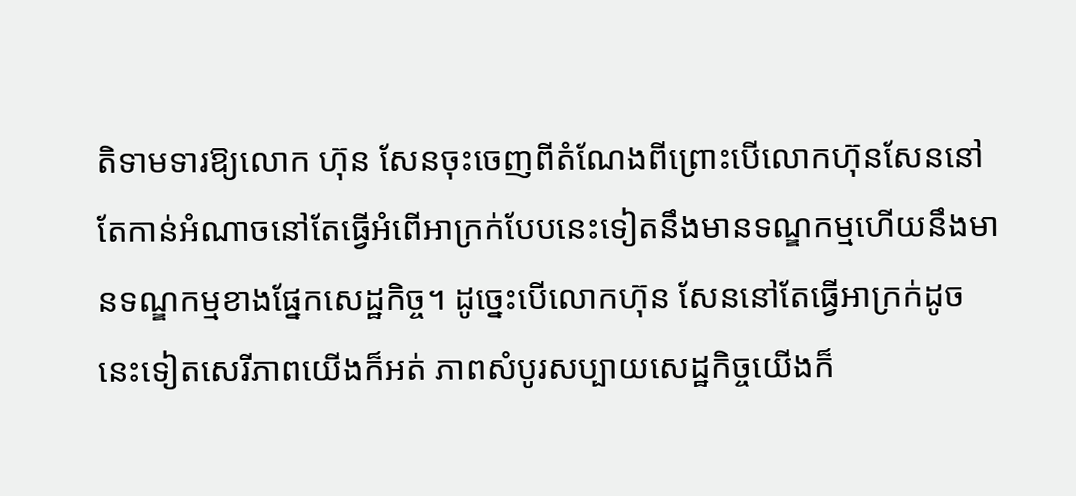តិទាមទារឱ្យលោក ហ៊ុន សែនចុះចេញពីតំណែងពីព្រោះបើលោកហ៊ុនសែននៅតែកាន់អំណាចនៅតែធ្វើអំពើអាក្រក់បែបនេះទៀតនឹងមានទណ្ឌកម្មហើយនឹងមានទណ្ឌកម្មខាងផ្នែកសេដ្ឋកិច្ច។ ដូច្នេះបើលោកហ៊ុន សែននៅតែធ្វើអាក្រក់ដូចនេះទៀតសេរីភាពយើងក៏អត់ ភាពសំបូរសប្បាយសេដ្ឋកិច្ចយើងក៏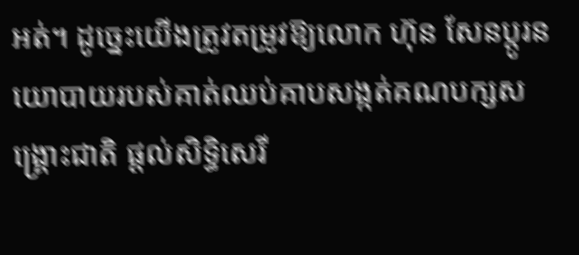អត់។ ដូច្នេះយើងត្រូវតម្រូវឱ្យលោក ហ៊ុន សែនប្តូរនយោបាយរបស់គាត់ឈប់គាបសង្កត់គណបក្សសង្គ្រោះជាតិ ផ្តល់សិទ្ធិសេរី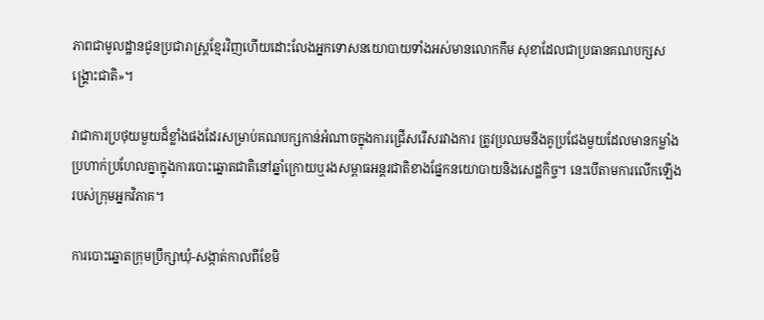ភាពជាមូលដ្ឋានជូនប្រជារាស្រ្តខ្មែរវិញហើយដោះលែងអ្នកទោសនយោបាយទាំងអស់មានលោកកឹម សុខាដែលជាប្រធានគណបក្សសង្គ្រោះជាតិ‍»។

វាជាការប្រថុយមួយដ៏ខ្លាំងផងដែរសម្រាប់គណបក្សកាន់អំណាចក្នុងការជ្រើសរើសរវាងការ ត្រូវប្រឈមនឹងគូប្រជែងមួយដែលមានកម្លាំងប្រហាក់ប្រហែលគ្នាក្នុងការបោះឆ្នោតជាតិនៅឆ្នាំក្រោយឬរងសម្ពាធអន្តរជាតិខាងផ្នែកនយោបាយនិងសេដ្ឋកិច្ច។ នេះបើតាមការលើកឡើងរបស់ក្រុមអ្នកវិភាគ។

ការបោះឆ្នោតក្រុមប្រឹក្សាឃុំ-សង្កាត់កាលពីខែមិ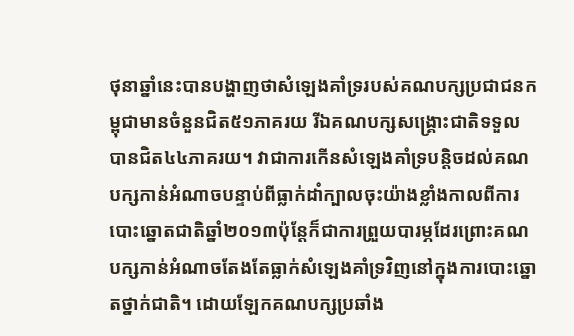ថុនាឆ្នាំនេះបានបង្ហាញថាសំឡេងគាំទ្ររបស់គណបក្សប្រជាជនកម្ពុជាមានចំនួនជិត៥១ភាគរយ រីឯគណបក្សសង្គ្រោះជាតិទទួលបានជិត៤៤ភាគរយ។ វាជាការកើនសំឡេងគាំទ្របន្តិចដល់គណបក្សកាន់អំណាចបន្ទាប់ពីធ្លាក់ដាំក្បាលចុះយ៉ាងខ្លាំងកាលពីការបោះឆ្នោតជាតិឆ្នាំ២០១៣ប៉ុន្តែក៏ជាការព្រួយបារម្ភដែរព្រោះគណបក្សកាន់អំណាចតែងតែធ្លាក់សំឡេងគាំទ្រវិញនៅក្នុងការបោះឆ្នោតថ្នាក់ជាតិ។ ដោយឡែកគណបក្សប្រឆាំង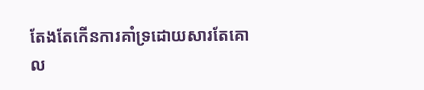តែងតែកើនការគាំទ្រដោយសារតែគោល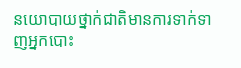នយោបាយថ្នាក់ជាតិមានការទាក់ទាញអ្នកបោះ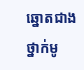ឆ្នោតជាងថ្នាក់មូ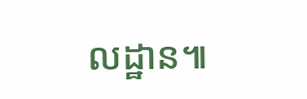លដ្ឋាន៕